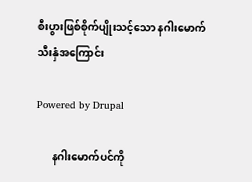စီးပွားဖြစ်စိုက်ပျိုးသင့်သော နဂါးမောက်သီးနှံအကြောင်း

Powered by Drupal

      နဂါးမောက်ပင်ကို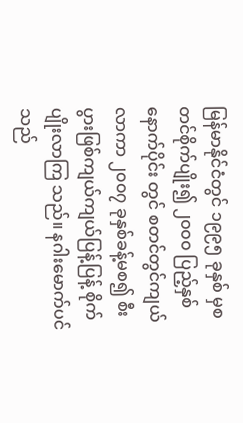မြန်မာနိုင်ငံတွင် ၁၉၉၅ ခုနှစ် မှစတင်စိုက်ပျိုး၍ ၂၀၀၀ ပြည့်နှစ် နောက်ပိုင်း တွင် စတင်တွင်ကျယ်လာကာ ၂၀၀၇ ခုနှစ်ခန့်မစ၍ စီးပွားဖြစ်ကျယ်ကျယ်ပြန့်ပြန့် စိုက်ပျိုးလာကြ သည်။ နဂါးမောက်ပင်သည်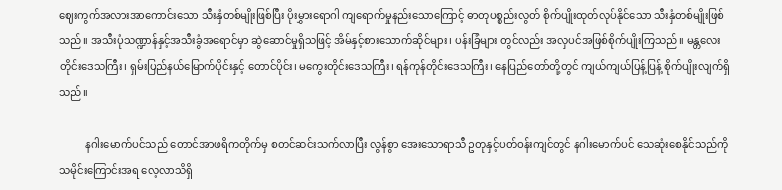ဈေးကွက်အလားအာကောင်းသော သီးနှံတစ်မျိုးဖြစ်ပြီး ပိုးမွှားရောဂါ ကျရောက်မှုနည်းသောကြောင့် ဓာတုပစ္စည်းလွတ် စိုက်ပျိုးထုတ်လုပ်နိုင်သော သီးနှံတစ်မျိုးဖြစ်သည်။ အသီးပုံသဏ္ဍာန်နှင့်အသီးခွံအရောင်မှာ ဆွဲဆောင်မှုရှိသဖြင့် အိမ်နှင့်စားသောက်ဆိုင်များ၊ ပန်းခြံများ တွင်လည်း အလှပင်အဖြစ်စိုက်ပျိုးကြသည်။ မန္တလေးတိုင်းဒေသကြီး၊ ရှမ်းပြည်နယ်မြောက်ပိုင်းနှင့် တောင်ပိုင်း၊ မကွေးတိုင်းဒေသကြီး၊ ရန်ကုန်တိုင်းဒေသကြီး၊ နေပြည်တော်တို့တွင် ကျယ်ကျယ်ပြန့်ပြန့် စိုက်ပျိုးလျက်ရှိသည်။

          နဂါးမောက်ပင်သည် တောင်အာဖရိကတိုက်မှ စတင်ဆင်းသက်လာပြီး လွန်စွာ အေးသောရာသီ ဥတုနှင့်ပတ်ဝန်းကျင်တွင် နဂါးမောက်ပင် သေဆုံးစေနိုင်သည်ကို  သမိုင်းကြောင်းအရ လေ့လာသိရှိ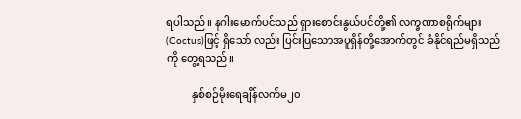ရပါသည်။ နဂါးမောက်ပင်သည် ရှားစောင်းနွယ်ပင်တို့၏ လက္ခဏာစရိုက်များ(Coctus)ဖြင့် ရှိသော် လည်း ပြင်းပြသောအပူရှိန်တို့အောက်တွင် ခံနိုင်ရည်မရှိသည်ကို တွေ့ရသည်။

          နှစ်စဉ်မိုးရေချိန်လက်မ၂၀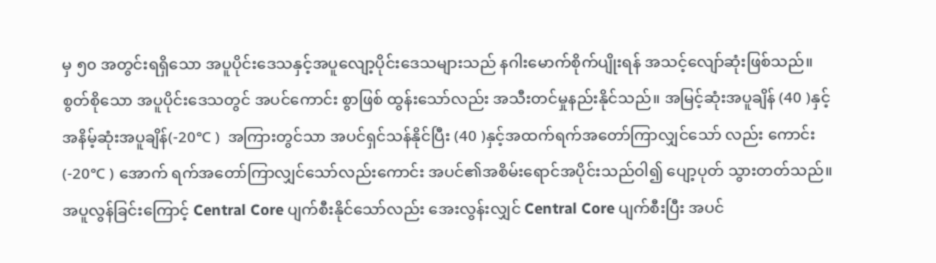မှ ၅၀ အတွင်းရရှိသော အပူပိုင်းဒေသနှင့်အပူလျော့ပိုင်းဒေသများသည် နဂါးမောက်စိုက်ပျိုးရန် အသင့်လျော်ဆုံးဖြစ်သည်။ စွတ်စိုသော အပူပိုင်းဒေသတွင် အပင်ကောင်း စွာဖြစ် ထွန်းသော်လည်း အသီးတင်မှုနည်းနိုင်သည်။ အမြင့်ဆုံးအပူချိန် (40 )နှင့် အနိမ့်ဆုံးအပူချိန်(-20℃ )  အကြားတွင်သာ အပင်ရှင်သန်နိုင်ပြီး (40 )နှင့်အထက်ရက်အတော်ကြာလျှင်သော် လည်း ကောင်း (-20℃ ) အောက် ရက်အတော်ကြာလျှင်သော်လည်းကောင်း အပင်၏အစိမ်းရောင်အပိုင်းသည်ဝါ၍ ပျော့ပုတ် သွားတတ်သည်။ အပူလွန်ခြင်းကြောင့် Central Core ပျက်စီးနိုင်သော်လည်း အေးလွန်းလျှင် Central Core ပျက်စီးပြီး အပင်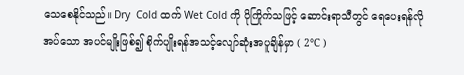သေစေနိုင်သည်။ Dry  Cold ထက် Wet Cold ကို ပိုကြိုက်သဖြင့် ဆောင်းရာသီတွင် ရေပေးရန်လိုအပ်သော အပင်မျိုးဖြစ်၍ စိုက်ပျိုးရန်အသင့်လျော်ဆုံးအပူချိန်မှာ ( 2℃ )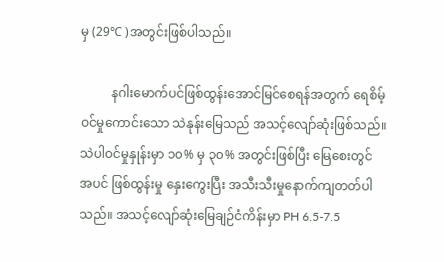မှ (29℃ )အတွင်းဖြစ်ပါသည်။

          နဂါးမောက်ပင်ဖြစ်ထွန်းအောင်မြင်စေရန်အတွက် ရေစိမ့်ဝင်မှုကောင်းသော သဲနုန်းမြေသည် အသင့်လျော်ဆုံးဖြစ်သည်။ သဲပါဝင်မှုနှုန်းမှာ ၁၀% မှ ၃၀% အတွင်းဖြစ်ပြီး မြေစေးတွင် အပင် ဖြစ်ထွန်းမှု နှေးကွေးပြီး အသီးသီးမှုနောက်ကျတတ်ပါသည်။ အသင့်လျော်ဆုံးမြေချဉ်ငံကိန်းမှာ PH 6.5-7.5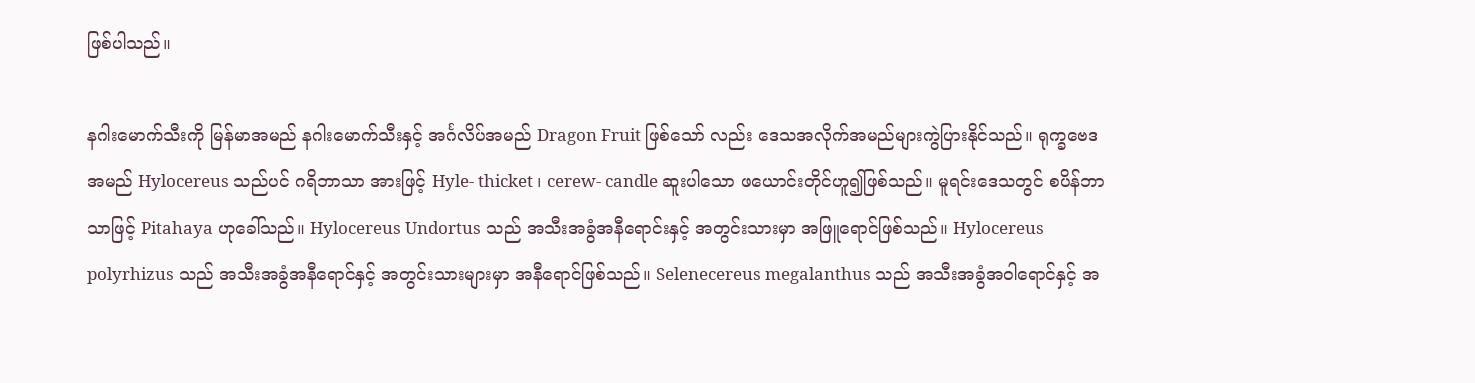ဖြစ်ပါသည်။

နဂါးမောက်သီးကို မြန်မာအမည် နဂါးမောက်သီးနှင့် အင်္ဂလိပ်အမည် Dragon Fruit ဖြစ်သော် လည်း ဒေသအလိုက်အမည်များကွဲပြားနိုင်သည်။ ရုက္ခဗေဒအမည် Hylocereus သည်ပင် ဂရိဘာသာ အားဖြင့် Hyle- thicket ၊ cerew- candle ဆူးပါသော ဖယောင်းတိုင်ဟူ၍ဖြစ်သည်။ မူရင်းဒေသတွင် စပိန်ဘာသာဖြင့် Pitahaya ဟုခေါ်သည်။ Hylocereus Undortus သည် အသီးအခွံအနီရောင်းနှင့် အတွင်းသားမှာ အဖြူရောင်ဖြစ်သည်။ Hylocereus polyrhizus သည် အသီးအခွံအနီရောင်နှင့် အတွင်းသားများမှာ အနီရောင်ဖြစ်သည်။ Selenecereus megalanthus သည် အသီးအခွံအဝါရောင်နှင့် အ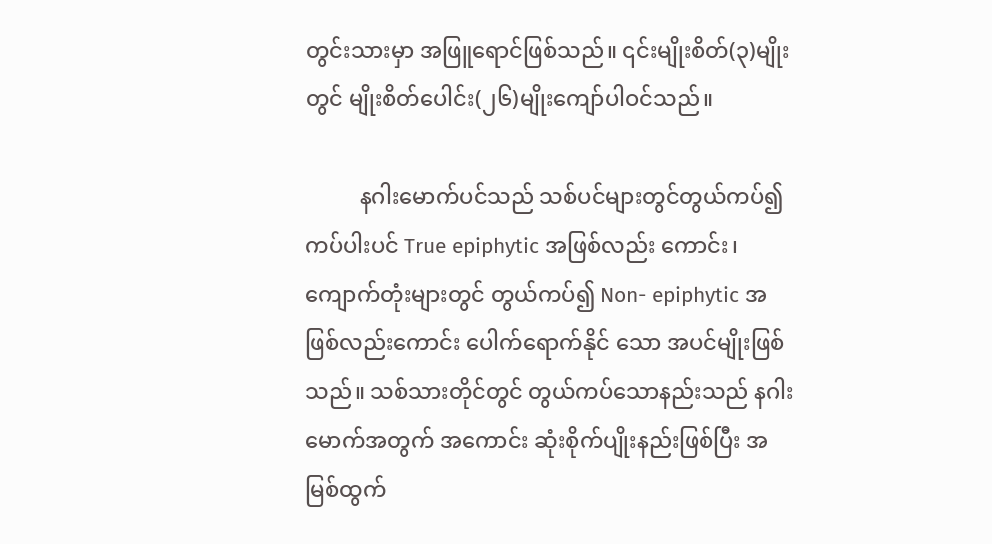တွင်းသားမှာ အဖြူရောင်ဖြစ်သည်။ ၎င်းမျိုးစိတ်(၃)မျိုးတွင် မျိုးစိတ်ပေါင်း(၂၆)မျိုးကျော်ပါဝင်သည်။

          နဂါးမောက်ပင်သည် သစ်ပင်များတွင်တွယ်ကပ်၍ ကပ်ပါးပင် True epiphytic အဖြစ်လည်း ကောင်း၊ ကျောက်တုံးများတွင် တွယ်ကပ်၍ Non- epiphytic အဖြစ်လည်းကောင်း ပေါက်ရောက်နိုင် သော အပင်မျိုးဖြစ်သည်။ သစ်သားတိုင်တွင် တွယ်ကပ်သောနည်းသည် နဂါးမောက်အတွက် အကောင်း ဆုံးစိုက်ပျိုးနည်းဖြစ်ပြီး အမြစ်ထွက်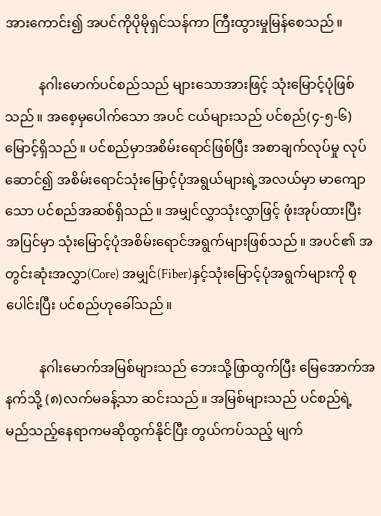အားကောင်း၍ အပင်ကိုပိုမိုရှင်သန်ကာ ကြီးထွားမှုမြန်စေသည်။

          နဂါးမောက်ပင်စည်သည် များသောအားဖြင့် သုံးမြောင့်ပုံဖြစ်သည်။ အစေ့မှပေါက်သော အပင် ငယ်များသည် ပင်စည်(၄-၅-၆)မြောင့်ရှိသည်။ ပင်စည်မှာအစိမ်းရောင်ဖြစ်ပြီး အစာချက်လုပ်မှု လုပ်ဆောင်၍ အစိမ်းရောင်သုံးမြောင့်ပုံအရွယ်များရဲ့အလယ်မှာ မာကျောသော ပင်စည်အဆစ်ရှိသည်။ အမျှင်လွှာသုံးလွှာဖြင့် ဖုံးအုပ်ထားပြီး အပြင်မှာ သုံးမြောင့်ပုံအစိမ်းရောင်အရွက်များဖြစ်သည်။ အပင်၏ အတွင်းဆုံးအလွှာ(Core) အမျှင်(Fiber)နှင့်သုံးမြောင့်ပုံအရွက်များကို စုပေါင်းပြီး ပင်စည်ဟုခေါ်သည်။

          နဂါးမောက်အမြစ်များသည် ဘေးသို့ဖြာထွက်ပြီး မြေအောက်အနက်သို့ (၈)လက်မခန့်သာ ဆင်းသည်။ အမြစ်များသည် ပင်စည်ရဲ့ မည်သည့်နေရာကမဆိုထွက်နိုင်ပြီး တွယ်ကပ်သည့် မျက်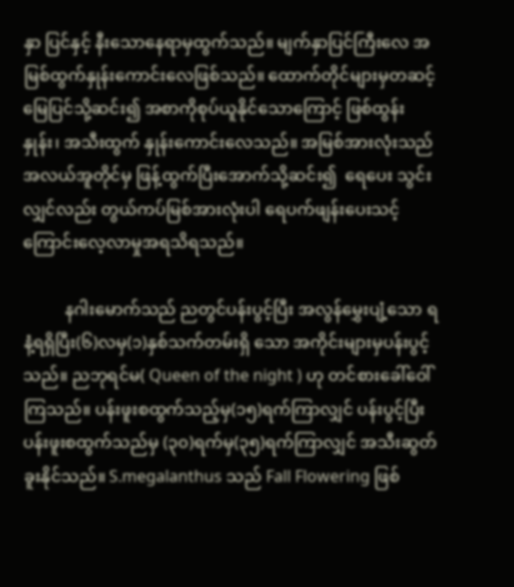နှာ ပြင်နှင့် နီးသောနေရာမှထွက်သည်။ မျက်နှာပြင်ကြီးလေ အမြစ်ထွက်နှုန်းကောင်းလေဖြစ်သည်။ ထောက်တိုင်များမှတဆင့် မြေပြင်သို့ဆင်း၍ အစာကိုစုပ်ယူနိုင်သောကြောင့် ဖြစ်ထွန်းနှုန်း၊ အသီးထွက် နှုန်းကောင်းလေသည်။ အမြစ်အားလုံးသည် အလယ်အူတိုင်မှ ဖြန့်ထွက်ပြီးအောက်သို့ဆင်း၍  ရေပေး သွင်းလျှင်လည်း တွယ်ကပ်မြစ်အားလုံးပါ ရေပက်ဖျန်းပေးသင့်ကြောင်းလေ့လာမှုအရသိရသည်။

          နဂါးမောက်သည် ညတွင်ပန်းပွင့်ပြီး အလွန်မွှေးပျံ့သော ရနံ့ရရှိပြီး(၆)လမှ(၁)နှစ်သက်တမ်းရှိ သော အကိုင်းများမှပန်းပွင့်သည်။ ညဘုရင်မ( Queen of the night ) ဟု တင်စားခေါ်ဝေါ်ကြသည်။ ပန်းဖူးစထွက်သည့်မှ(၁၅)ရက်ကြာလျှင် ပန်းပွင့်ပြီး ပန်းဖူးစထွက်သည်မှ (၃၀)ရက်မှ(၃၅)ရက်ကြာလျှင် အသီးဆွတ်ခူးနိုင်သည်။ S.megalanthus သည် Fall Flowering ဖြစ်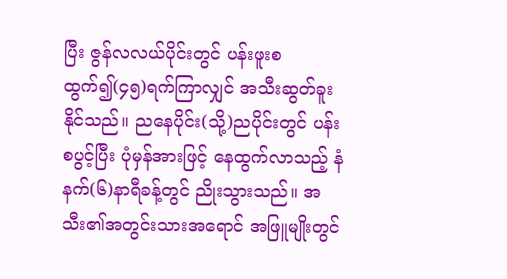ပြီး ဇွန်လလယ်ပိုင်းတွင် ပန်းဖူးစထွက်၍(၄၅)ရက်ကြာလျှင် အသီးဆွတ်ခူးနိုင်သည်။ ညနေပိုင်း(သို့)ညပိုင်းတွင် ပန်းစပွင့်ပြီး ပုံမှန်အားဖြင့် နေထွက်လာသည့် နံနက်(၆)နာရီခန့်တွင် ညိုးသွားသည်။ အသီး၏အတွင်းသားအရောင် အဖြူမျိုးတွင်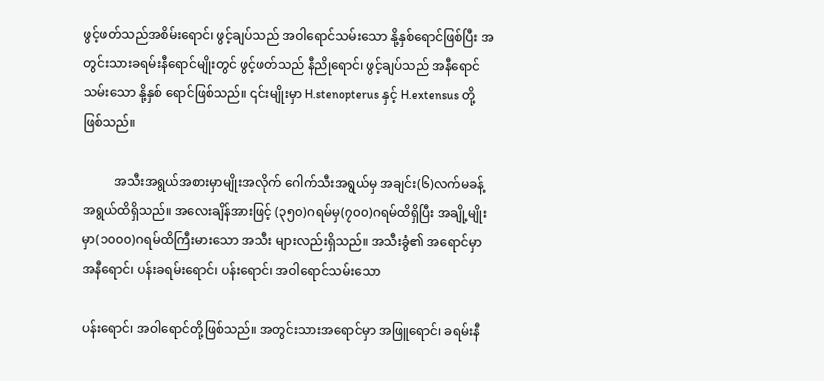ဖွင့်ဖတ်သည်အစိမ်းရောင်၊ ဖွင့်ချပ်သည် အဝါရောင်သမ်းသော နို့နှစ်ရောင်ဖြစ်ပြီး အတွင်းသားခရမ်းနီရောင်မျိုးတွင် ဖွင့်ဖတ်သည် နီညိုရောင်၊ ဖွင့်ချပ်သည် အနီရောင်သမ်းသော နို့နှစ် ရောင်ဖြစ်သည်။ ၎င်းမျိုးမှာ H.stenopterus နှင့် H.extensus တို့ဖြစ်သည်။

          အသီးအရွယ်အစားမှာမျိုးအလိုက် ဂေါက်သီးအရွယ်မှ အချင်း(၆)လက်မခန့်အရွယ်ထိရှိသည်။ အလေးချိန်အားဖြင့် (၃၅၀)ဂရမ်မှ(၇၀၀)ဂရမ်ထိရှိပြီး အချို့မျိုးမှာ(၁၀၀၀)ဂရမ်ထိကြီးမားသော အသီး များလည်းရှိသည်။ အသီးခွံ၏ အရောင်မှာ အနီရောင်၊ ပန်းခရမ်းရောင်၊ ပန်းရောင်၊ အဝါရောင်သမ်းသော

ပန်းရောင်၊ အဝါရောင်တို့ဖြစ်သည်။ အတွင်းသားအရောင်မှာ အဖြူရောင်၊ ခရမ်းနီ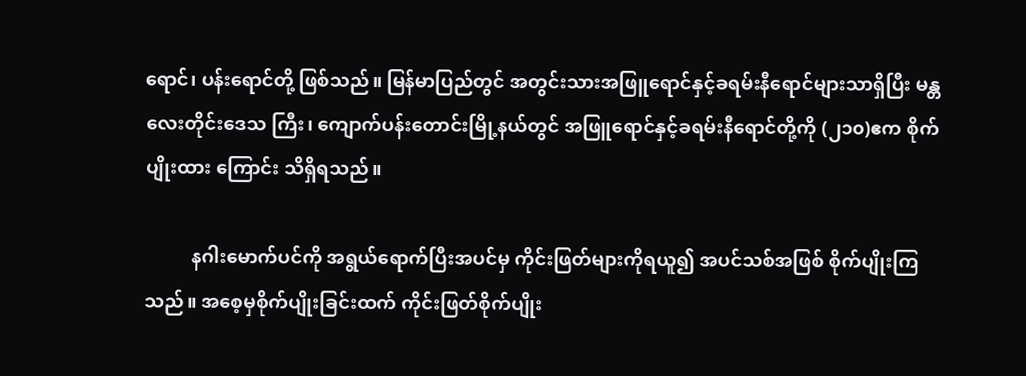ရောင်၊ ပန်းရောင်တို့ ဖြစ်သည်။ မြန်မာပြည်တွင် အတွင်းသားအဖြူရောင်နှင့်ခရမ်းနီရောင်များသာရှိပြီး မန္တလေးတိုင်းဒေသ ကြီး၊ ကျောက်ပန်းတောင်းမြို့နယ်တွင် အဖြူရောင်နှင့်ခရမ်းနီရောင်တို့ကို (၂၁၀)ဧက စိုက်ပျိုးထား ကြောင်း သိရှိရသည်။

          နဂါးမောက်ပင်ကို အရွယ်ရောက်ပြီးအပင်မှ ကိုင်းဖြတ်များကိုရယူ၍ အပင်သစ်အဖြစ် စိုက်ပျိုးကြသည်။ အစေ့မှစိုက်ပျိုးခြင်းထက် ကိုင်းဖြတ်စိုက်ပျိုး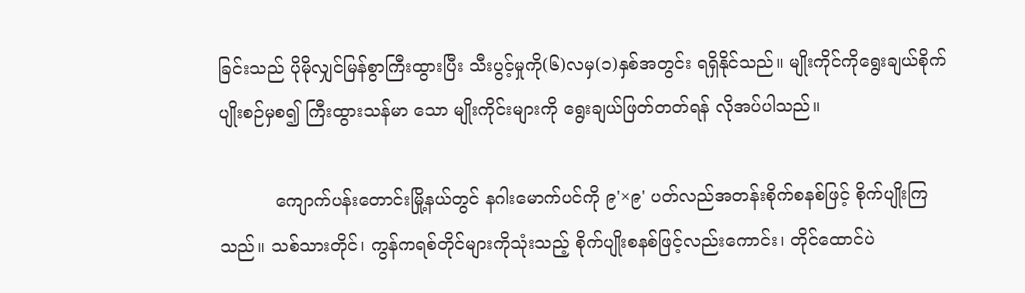ခြင်းသည် ပိုမိုလျှင်မြန်စွာကြီးထွားပြီး သီးပွင့်မှုကို(၆)လမှ(၁)နှစ်အတွင်း ရရှိနိုင်သည်။ မျိုးကိုင်ကိုရွေးချယ်စိုက်ပျိုးစဉ်မှစ၍ ကြီးထွားသန်မာ သော မျိုးကိုင်းများကို ရွေးချယ်ဖြတ်တတ်ရန် လိုအပ်ပါသည်။

          ကျောက်ပန်းတောင်းမြို့နယ်တွင် နဂါးမောက်ပင်ကို ၉'×၉' ပတ်လည်အတန်းစိုက်စနစ်ဖြင့် စိုက်ပျိုးကြသည်။ သစ်သားတိုင်၊ ကွန်ကရစ်တိုင်များကိုသုံးသည့် စိုက်ပျိုးစနစ်ဖြင့်လည်းကောင်း၊ တိုင်ထောင်ပဲ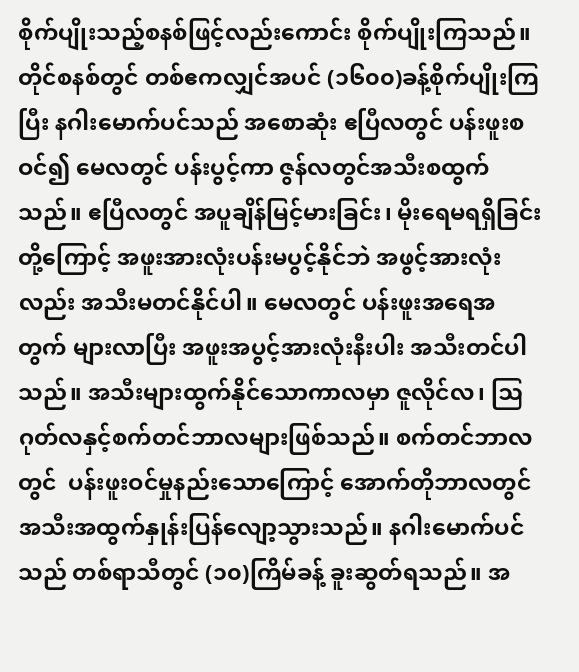စိုက်ပျိုးသည့်စနစ်ဖြင့်လည်းကောင်း စိုက်ပျိုးကြသည်။ တိုင်စနစ်တွင် တစ်ဧကလျှင်အပင် (၁၆၀၀)ခန့်စိုက်ပျိုးကြပြီး နဂါးမောက်ပင်သည် အစောဆုံး ဧပြီလတွင် ပန်းဖူးစဝင်၍ မေလတွင် ပန်းပွင့်ကာ ဇွန်လတွင်အသီးစထွက်သည်။ ဧပြီလတွင် အပူချိန်မြင့်မားခြင်း၊ မိုးရေမရရှိခြင်းတို့ကြောင့် အဖူးအားလုံးပန်းမပွင့်နိုင်ဘဲ အဖွင့်အားလုံးလည်း အသီးမတင်နိုင်ပါ။ မေလတွင် ပန်းဖူးအရေအတွက် များလာပြီး အဖူးအပွင့်အားလုံးနီးပါး အသီးတင်ပါသည်။ အသီးများထွက်နိုင်သောကာလမှာ ဇူလိုင်လ၊ ဩဂုတ်လနှင့်စက်တင်ဘာလများဖြစ်သည်။ စက်တင်ဘာလတွင်  ပန်းဖူးဝင်မှုနည်းသောကြောင့် အောက်တိုဘာလတွင် အသီးအထွက်နှုန်းပြန်လျော့သွားသည်။ နဂါးမောက်ပင်သည် တစ်ရာသီတွင် (၁၀)ကြိမ်ခန့် ခူးဆွတ်ရသည်။ အ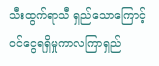သီးထွက်ရာသီ ရှည်သောကြောင့် ဝင်ငွေရရှိမှုကာလကြာရှည်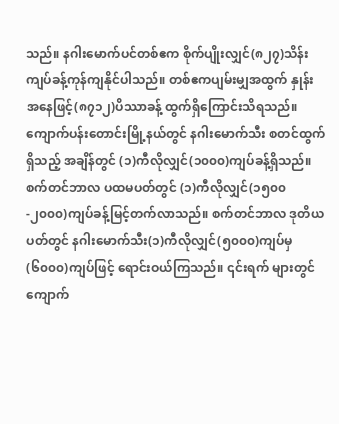သည်။ နဂါးမောက်ပင်တစ်ဧက စိုက်ပျိုးလျှင်(၈၂၇)သိန်းကျပ်ခန့်ကုန်ကျနိုင်ပါသည်။ တစ်ဧကပျမ်းမျှအထွက် နှုန်းအနေဖြင့်(၈၇၁၂)ပိဿာခန့် ထွက်ရှိကြောင်းသိရသည်။ ကျောက်ပန်းတောင်းမြို့နယ်တွင် နဂါးမောက်သီး စတင်ထွက်ရှိသည့် အချိန်တွင် (၁)ကီလိုလျှင်(၁၀၀၀)ကျပ်ခန့်ရှိသည်။ စက်တင်ဘာလ ပထမပတ်တွင် (၁)ကီလိုလျှင်(၁၅၀၀-၂၀၀၀)ကျပ်ခန့်မြင့်တက်လာသည်။ စက်တင်ဘာလ ဒုတိယ ပတ်တွင် နဂါးမောက်သီး(၁)ကီလိုလျှင်(၅၀၀၀)ကျပ်မှ(၆၀၀၀)ကျပ်ဖြင့် ရောင်းဝယ်ကြသည်။ ၎င်းရက် များတွင် ကျောက်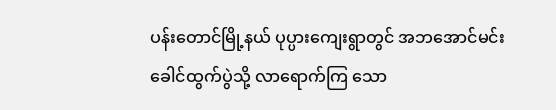ပန်းတောင်မြို့နယ် ပုပ္ပားကျေးရွာတွင် အဘအောင်မင်းခေါင်ထွက်ပွဲသို့ လာရောက်ကြ သော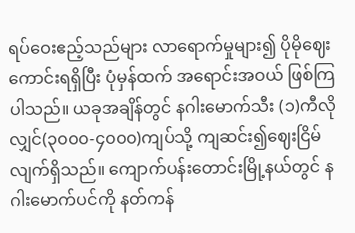ရပ်ဝေးဧည့်သည်များ လာရောက်မှုများ၍ ပိုမိုဈေးကောင်းရရှိပြီး ပုံမှန်ထက် အရောင်းအဝယ် ဖြစ်ကြပါသည်။ ယခုအချိန်တွင် နဂါးမောက်သီး (၁)ကီလိုလျှင်(၃၀၀၀-၄၀၀၀)ကျပ်သို့ ကျဆင်း၍ဈေးငြိမ်လျက်ရှိသည်။ ကျောက်ပန်းတောင်းမြို့နယ်တွင် နဂါးမောက်ပင်ကို နတ်ကန်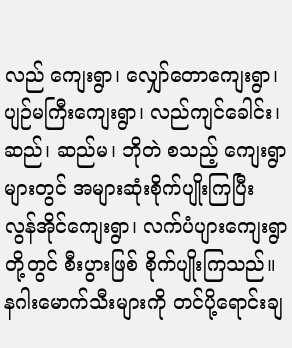လည် ကျေးရွာ၊ လျှော်တောကျေးရွာ၊ ပျဉ်မကြီးကျေးရွာ၊ လည်ကျင်ခေါင်း၊ ဆည်၊ ဆည်မ၊ ဘိုတဲ စသည့် ကျေးရွာများတွင် အများဆုံးစိုက်ပျိုးကြပြီး လွန်အိုင်ကျေးရွာ၊ လက်ပံပျားကျေးရွာတို့တွင် စီးပွားဖြစ် စိုက်ပျိုးကြသည်။ နဂါးမောက်သီးများကို တင်ပို့ရောင်းချ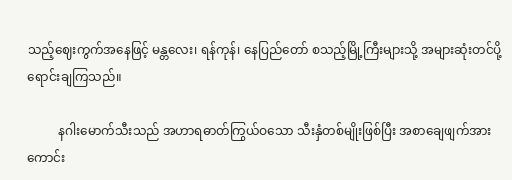သည့်ဈေးကွက်အနေဖြင့် မန္တလေး၊ ရန်ကုန်၊ နေပြည်တော် စသည့်မြို့ကြီးများသို့ အများဆုံးတင်ပို့ရောင်းချကြသည်။

          နဂါးမောက်သီးသည် အဟာရဓာတ်ကြွယ်ဝသော သီးနှံတစ်မျိုးဖြစ်ပြီး အစာချေဖျက်အား ကောင်း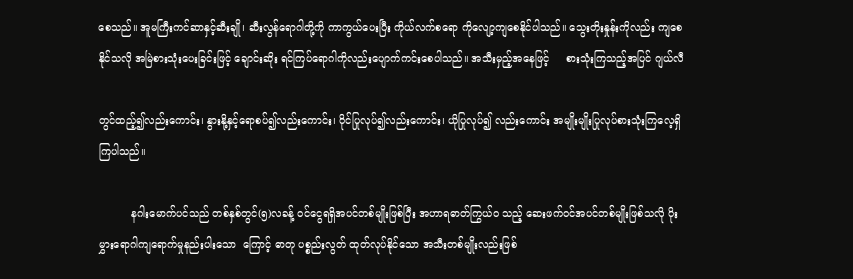စေသည်။ အူမကြီးကင်ဆာနှင့်ဆီးချို၊ ဆီးလွန်ရောဂါတို့ကို ကာကွယ်ပေးပြီး ကိုယ်လက်စရော ကိုလျော့ကျစေနိုင်ပါသည်။ သွေးတိုးနှုန်းကိုလည်း ကျစေနိုင်သလို အမြဲစားသုံးပေးခြင်းဖြင့် ချောင်းဆိုး ရင်ကြပ်ရောဂါကိုလည်းပျောက်ကင်းစေပါသည်။ အသီးမှည့်အနေဖြင့်     စားသုံးကြသည့်အပြင် ဂျယ်လီ

တွင်ထည့်၍လည်းကောင်း၊ နွားနို့နှင့်ရောစပ်၍လည်းကောင်း၊ ဝိုင်ပြုလုပ်၍လည်းကောင်း၊ ယိုပြုလုပ်၍ လည်းကောင်း အမျိုးမျိုးပြုလုပ်စားသုံးကြလေ့ရှိကြပါသည်။

          နဂါးမောက်ပင်သည် တစ်နှစ်တွင်(၅)လခန့် ဝင်ငွေရရှိအပင်တစ်မျိုးဖြစ်ပြီး အဟာရဓာတ်ကြွယ်ဝ သည့် ဆေးဖက်ဝင်အပင်တစ်မျိုးဖြစ်သလို ပိုးမွှားရောဂါကျရောက်မှုနည်းပါးသော  ကြောင့် ဓာတု ပစ္စည်းလွတ် ထုတ်လုပ်နိုင်သော အသီးတစ်မျိုးလည်းဖြစ်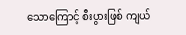သောကြောင့် စီးပွားဖြစ် ကျယ်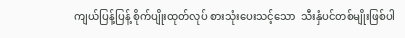ကျယ်ပြန့်ပြန့် စိုက်ပျိုးထုတ်လုပ် စားသုံးပေးသင့်သော  သီးနှံပင်တစ်မျိုးဖြစ်ပါ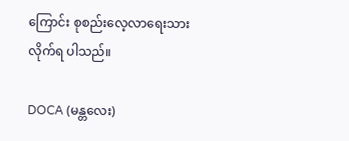ကြောင်း စုစည်းလေ့လာရေးသားလိုက်ရ ပါသည်။

DOCA (မန္တလေး)